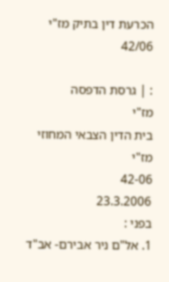הכרעת דין בתיק מז"י 42/06

: | גרסת הדפסה
מז"י
בית הדין הצבאי המחוזי מז"י
42-06
23.3.2006
בפני :
1. אל"ם ניר אבירם- אב"ד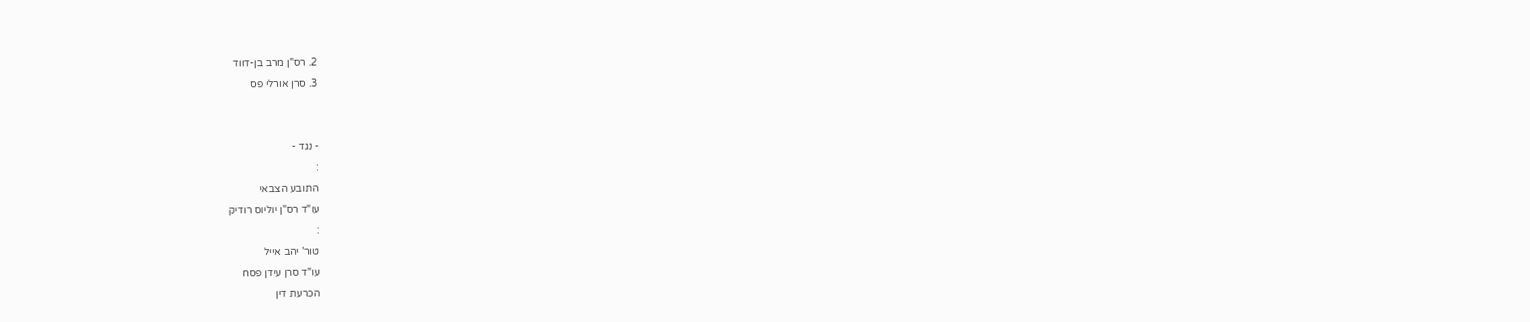2. רס"ן מרב בן-דווד
3. סרן אורלי פס


- נגד -
:
התובע הצבאי
עו"ד רס"ן יוליוס רודיק
:
טור' יהב אייל
עו"ד סרן עידן פסח
הכרעת דין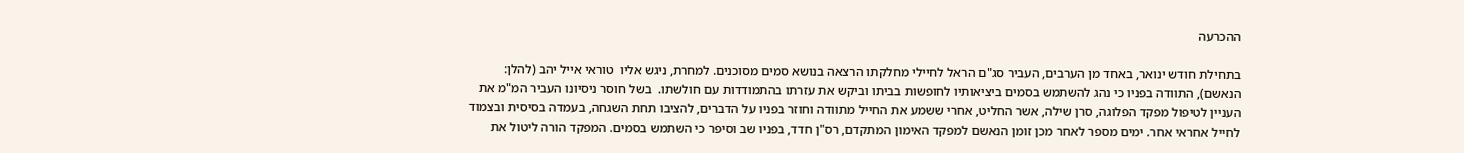ההכרעה

בתחילת חודש ינואר, באחד מן הערבים, העביר סג"ם הראל לחיילי מחלקתו הרצאה בנושא סמים מסוכנים. למחרת, ניגש אליו  טוראי אייל יהב (להלן: הנאשם), התוודה בפניו כי נהג להשתמש בסמים ביציאותיו לחופשות בביתו וביקש את עזרתו בהתמודדות עם חולשתו.  בשל חוסר ניסיונו העביר המ"מ את העניין לטיפול מפקד הפלוגה, סרן שילה, אשר החליט, אחרי ששמע את החייל מתוודה וחוזר בפניו על הדברים, להציבו תחת השגחה, בעמדה בסיסית ובצמוד לחייל אחראי אחר. ימים מספר לאחר מכן זומן הנאשם למפקד האימון המתקדם, רס"ן חדד, בפניו שב וסיפר כי השתמש בסמים. המפקד הורה ליטול את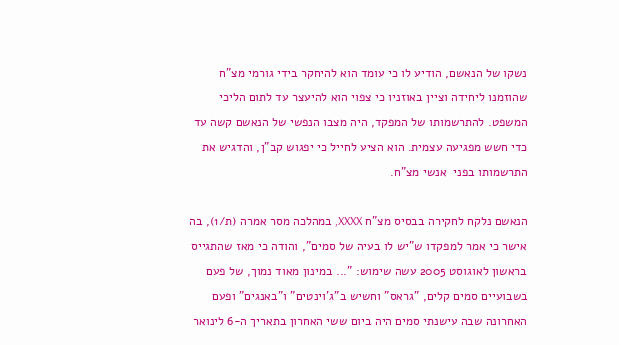נשקו של הנאשם, הודיע לו כי עומד הוא להיחקר בידי גורמי מצ"ח שהוזמנו ליחידה וציין באוזניו כי צפוי הוא להיעצר עד לתום הליכי המשפט. להתרשמותו של המפקד, היה מצבו הנפשי של הנאשם קשה עד כדי חשש מפגיעה עצמית. הוא הציע לחייל כי יפגוש קב"ן, והדגיש את התרשמותו בפני  אנשי מצ"ח.

הנאשם נלקח לחקירה בבסיס מצ"ח XXXX, במהלכה מסר אמרה (ת/1), בה אישר כי אמר למפקדו ש"יש לו בעיה של סמים", והודה כי מאז שהתגייס בראשון לאוגוסט 2005 עשה שימוש: "... במינון מאוד נמוך, של פעם בשבועיים סמים קלים, "גראס" וחשיש ב"ג'וינטים" ו"באנגים" ופעם האחרונה שבה עישנתי סמים היה ביום ששי האחרון בתאריך ה-6 לינואר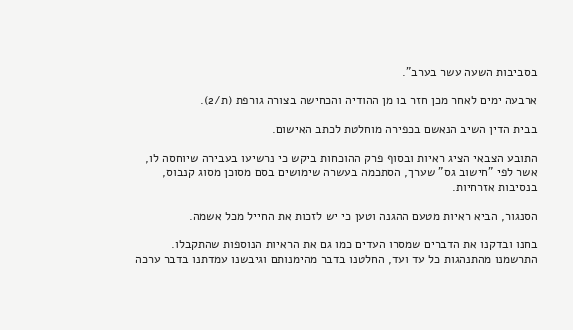בסביבות השעה עשר בערב".

ארבעה ימים לאחר מכן חזר בו מן ההודיה והכחישה בצורה גורפת (ת/2).

בבית הדין השיב הנאשם בכפירה מוחלטת לכתב האישום.

התובע הצבאי הציג ראיות ובסוף פרק ההוכחות ביקש כי נרשיעו בעבירה שיוחסה לו, אשר לפי "חישוב גס" שערך, הסתכמה בעשרה שימושים בסם מסוכן מסוג קנבוס, בנסיבות אזרחיות.

הסנגור, הביא ראיות מטעם ההגנה וטען כי יש לזכות את החייל מכל אשמה.

בחנו ובדקנו את הדברים שמסרו העדים כמו גם את הראיות הנוספות שהתקבלו. התרשמנו מהתנהגות כל עד ועד, החלטנו בדבר מהימנותם וגיבשנו עמדתנו בדבר ערכה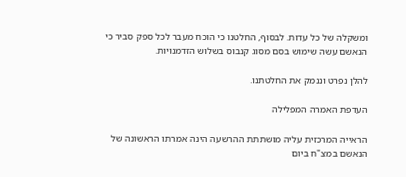ומשקלה של כל עדות. לבסוף, החלטנו כי הוכח מעבר לכל ספק סביר כי הנאשם עשה שימוש בסם מסוג קנבוס בשלוש הזדמנויות.

להלן נפרט וננמק את החלטתנו.

העדפת האמרה המפלילה

הראייה המרכזית עליה מושתתת ההרשעה הינה אמרתו הראשונה של הנאשם במצ"ח ביום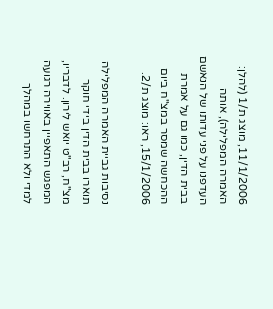11/1/2006, מוצג ת/1 (להלן: האמרה המפלילה), אותה העדפנו על פני עדותו של הנאשם בבית הדין, כמו גם על אמרת ההכחשה שמסר במצ"ח ביום 15/1/2006, ראו: מוצג ת/2.

נסיבות גביית האמרה המפלילה תוארו בבית הדין בידי חוקר מצ"ח, רב"ט יואש לירון. לדבריו, המפגש התאפיין באווירה רגועה למדי ולא התרחשו במהלך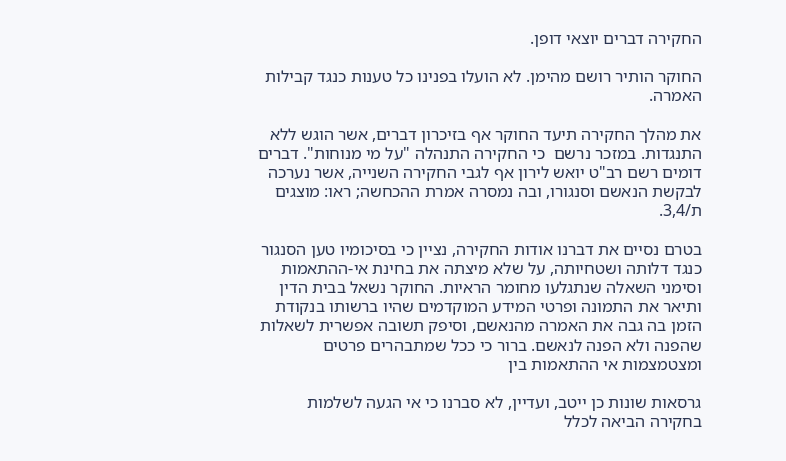החקירה דברים יוצאי דופן.

החוקר הותיר רושם מהימן. לא הועלו בפנינו כל טענות כנגד קבילות האמרה.

את מהלך החקירה תיעד החוקר אף בזיכרון דברים, אשר הוגש ללא התנגדות. במזכר נרשם  כי החקירה התנהלה "על מי מנוחות". דברים דומים רשם רב"ט יואש לירון אף לגבי החקירה השנייה, אשר נערכה לבקשת הנאשם וסנגורו, ובה נמסרה אמרת ההכחשה; ראו: מוצגים ת/3,4.

בטרם נסיים את דברנו אודות החקירה, נציין כי בסיכומיו טען הסנגור כנגד דלותה ושטחיותה, על שלא מיצתה את בחינת אי-ההתאמות וסימני השאלה שנתגלעו מחומר הראיות. החוקר נשאל בבית הדין ותיאר את התמונה ופרטי המידע המוקדמים שהיו ברשותו בנקודת הזמן בה גבה את האמרה מהנאשם, וסיפק תשובה אפשרית לשאלות שהפנה ולא הפנה לנאשם. ברור כי ככל שמתבהרים פרטים ומצטמצמות אי ההתאמות בין

גרסאות שונות כן ייטב, ועדיין, לא סברנו כי אי הגעה לשלמות בחקירה הביאה לכלל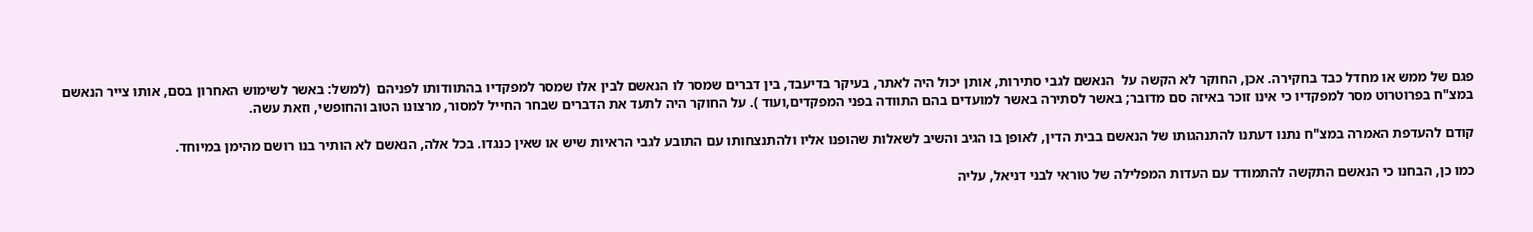פגם של ממש או מחדל כבד בחקירה. אכן, החוקר לא הקשה על  הנאשם לגבי סתירות, אותן יכול היה לאתר, בעיקר בדיעבד, בין דברים שמסר לו הנאשם לבין אלו שמסר למפקדיו בהתוודותו לפניהם  (למשל: באשר לשימוש האחרון בסם, אותו צייר הנאשם במצ"ח בפרוטרוט מסר למפקדיו כי אינו זוכר באיזה סם מדובר; באשר לסתירה באשר למועדים בהם התוודה בפני המפקדים,ועוד ). על החוקר היה לתעד את הדברים שבחר החייל למסור, מרצונו הטוב והחופשי, וזאת עשה.

קודם להעדפת האמרה במצ"ח נתנו דעתנו להתנהגותו של הנאשם בבית הדין, לאופן בו הגיב והשיב לשאלות שהופנו אליו ולהתנצחותו עם התובע לגבי הראיות שיש או שאין כנגדו. בכל אלה, הנאשם לא הותיר בנו רושם מהימן במיוחד.

כמו כן, הבחנו כי הנאשם התקשה להתמודד עם העדות המפלילה של טוראי לבני דניאל, עליה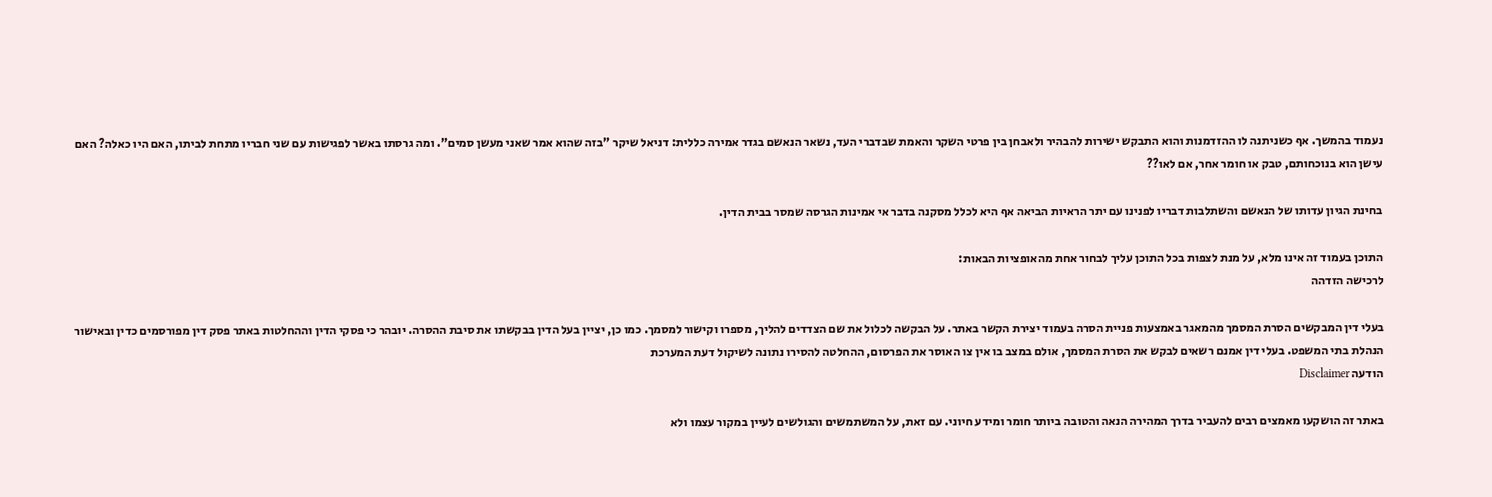נעמוד בהמשך. אף כשניתנה לו ההזדמנות והוא התבקש ישירות להבהיר ולאבחן בין פרטי השקר והאמת שבדברי העד, נשאר הנאשם בגדר אמירה כללית: דניאל שיקר "בזה שהוא אמר שאני מעשן סמים". ומה גרסתו באשר לפגישות עם שני חבריו מתחת לביתו, האם היו כאלה? האם עישן הוא בנוכחותם, טבק או חומר אחר, אם לאו??

בחינת הגיון עדותו של הנאשם והשתלבות דבריו לפנינו עם יתר הראיות הביאה אף היא לכלל מסקנה בדבר אי אמינות הגרסה שמסר בבית הדין.

התוכן בעמוד זה אינו מלא, על מנת לצפות בכל התוכן עליך לבחור אחת מהאופציות הבאות:
לרכישה הזדהה

בעלי דין המבקשים הסרת המסמך מהמאגר באמצעות פניית הסרה בעמוד יצירת הקשר באתר. על הבקשה לכלול את שם הצדדים להליך, מספרו וקישור למסמך. כמו כן, יציין בעל הדין בבקשתו את סיבת ההסרה. יובהר כי פסקי הדין וההחלטות באתר פסק דין מפורסמים כדין ובאישור הנהלת בתי המשפט. בעלי דין אמנם רשאים לבקש את הסרת המסמך, אולם במצב בו אין צו האוסר את הפרסום, ההחלטה להסירו נתונה לשיקול דעת המערכת
הודעה Disclaimer

באתר זה הושקעו מאמצים רבים להעביר בדרך המהירה הנאה והטובה ביותר חומר ומידע חיוני. עם זאת, על המשתמשים והגולשים לעיין במקור עצמו ולא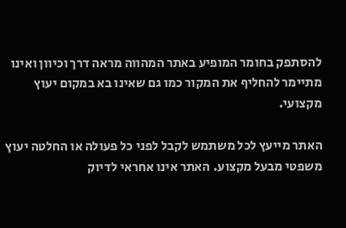להסתפק בחומר המופיע באתר המהווה מראה דרך וכיוון ואינו מתיימר להחליף את המקור כמו גם שאינו בא במקום יעוץ מקצועי.

האתר מייעץ לכל משתמש לקבל לפני כל פעולה או החלטה יעוץ משפטי מבעל מקצוע. האתר אינו אחראי לדיוק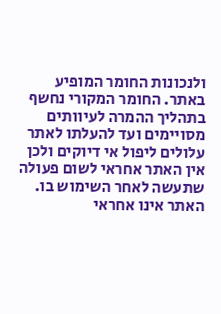ולנכונות החומר המופיע באתר. החומר המקורי נחשף בתהליך ההמרה לעיוותים מסויימים ועד להעלתו לאתר עלולים ליפול אי דיוקים ולכן אין האתר אחראי לשום פעולה שתעשה לאחר השימוש בו. האתר אינו אחראי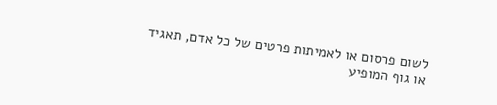לשום פרסום או לאמיתות פרטים של כל אדם, תאגיד או גוף המופיע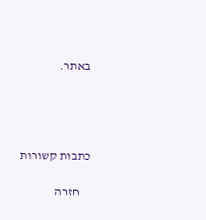באתר.




כתבות קשורות

    חזרה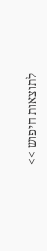לתוצאות חיפוש >>